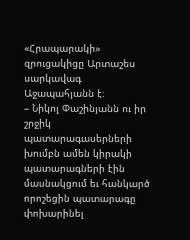«Հրապարակի» զրուցակիցը Արտաշես սարկավագ Աջապահյանն է։
– Նիկոլ Փաշինյանն ու իր շրջիկ պատարագասերների խումբն ամեն կիրակի պատարագների էին մասնակցում եւ հանկարծ որոշեցին պատարագը փոխարինել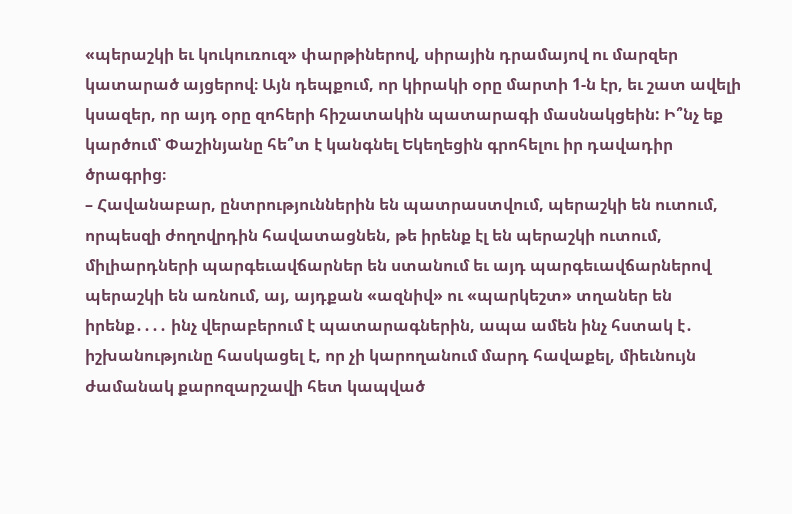«պերաշկի եւ կուկուռուզ» փարթիներով, սիրային դրամայով ու մարզեր կատարած այցերով։ Այն դեպքում, որ կիրակի օրը մարտի 1-ն էր, եւ շատ ավելի կսազեր, որ այդ օրը զոհերի հիշատակին պատարագի մասնակցեին: Ի՞նչ եք կարծում՝ Փաշինյանը հե՞տ է կանգնել Եկեղեցին գրոհելու իր դավադիր ծրագրից։
– Հավանաբար, ընտրություններին են պատրաստվում, պերաշկի են ուտում, որպեսզի ժողովրդին հավատացնեն, թե իրենք էլ են պերաշկի ուտում, միլիարդների պարգեւավճարներ են ստանում եւ այդ պարգեւավճարներով պերաշկի են առնում, այ, այդքան «ազնիվ» ու «պարկեշտ» տղաներ են իրենք․․․․ ինչ վերաբերում է պատարագներին, ապա ամեն ինչ հստակ է․ իշխանությունը հասկացել է, որ չի կարողանում մարդ հավաքել, միեւնույն ժամանակ քարոզարշավի հետ կապված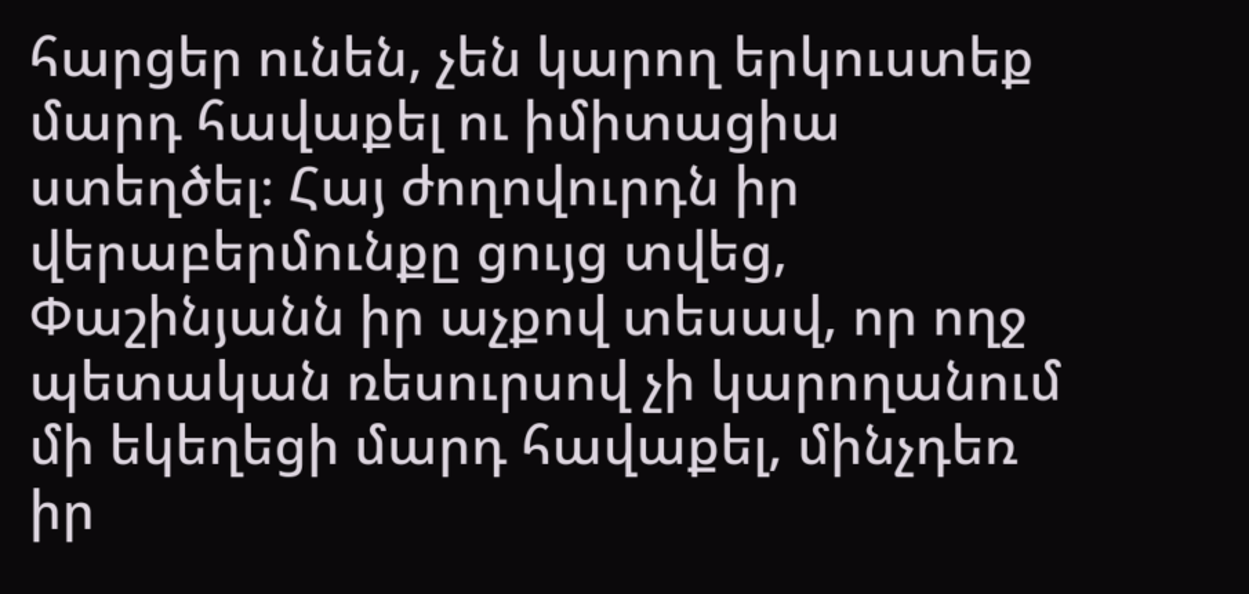հարցեր ունեն, չեն կարող երկուստեք մարդ հավաքել ու իմիտացիա ստեղծել։ Հայ ժողովուրդն իր վերաբերմունքը ցույց տվեց, Փաշինյանն իր աչքով տեսավ, որ ողջ պետական ռեսուրսով չի կարողանում մի եկեղեցի մարդ հավաքել, մինչդեռ իր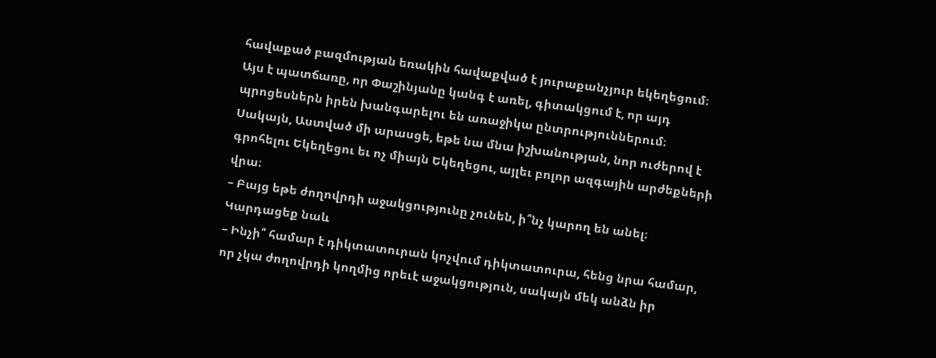հավաքած բազմության եռակին հավաքված է յուրաքանչյուր եկեղեցում։ Այս է պատճառը, որ Փաշինյանը կանգ է առել, գիտակցում է, որ այդ պրոցեսներն իրեն խանգարելու են առաջիկա ընտրություններում։ Սակայն, Աստված մի արասցե, եթե նա մնա իշխանության, նոր ուժերով է գրոհելու Եկեղեցու եւ ոչ միայն Եկեղեցու, այլեւ բոլոր ազգային արժեքների վրա։
– Բայց եթե ժողովրդի աջակցությունը չունեն, ի՞նչ կարող են անել։
Կարդացեք նաև
– Ինչի՞ համար է դիկտատուրան կոչվում դիկտատուրա, հենց նրա համար, որ չկա ժողովրդի կողմից որեւէ աջակցություն, սակայն մեկ անձն իր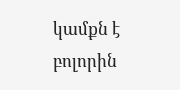կամքն է բոլորին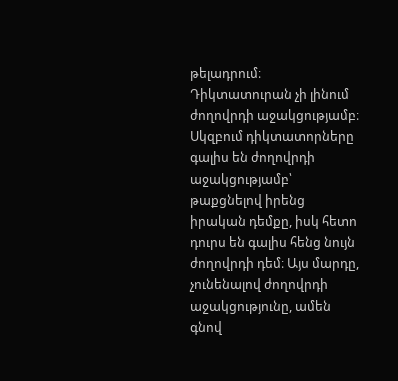թելադրում։ Դիկտատուրան չի լինում ժողովրդի աջակցությամբ։ Սկզբում դիկտատորները գալիս են ժողովրդի աջակցությամբ՝ թաքցնելով իրենց իրական դեմքը, իսկ հետո դուրս են գալիս հենց նույն ժողովրդի դեմ։ Այս մարդը, չունենալով ժողովրդի աջակցությունը, ամեն գնով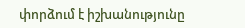փորձում է իշխանությունը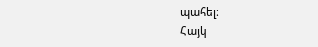պահել։
Հայկ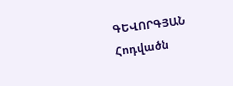ԳԵՎՈՐԳՅԱՆ
Հոդվածն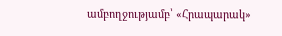ամբողջությամբ՝ «Հրապարակ»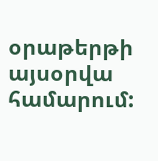օրաթերթի այսօրվա համարում: